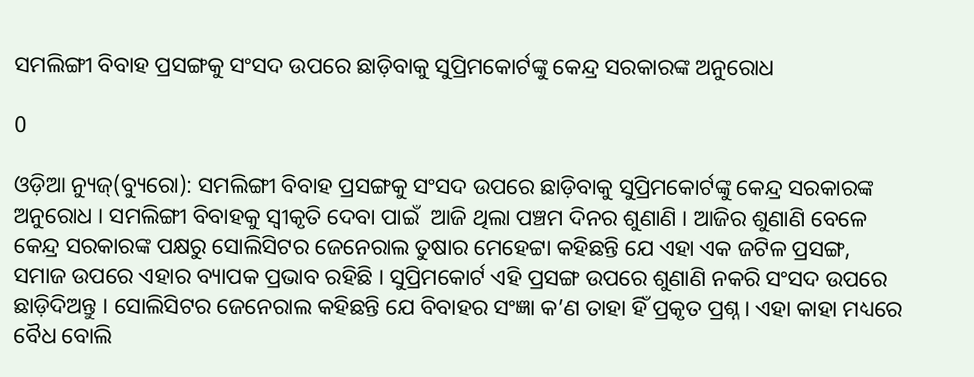ସମଲିଙ୍ଗୀ ବିବାହ ପ୍ରସଙ୍ଗକୁ ସଂସଦ ଉପରେ ଛାଡ଼ିବାକୁ ସୁପ୍ରିମକୋର୍ଟଙ୍କୁ କେନ୍ଦ୍ର ସରକାରଙ୍କ ଅନୁରୋଧ

0

ଓଡ଼ିଆ ନ୍ୟୁଜ୍(ବ୍ୟୁରୋ): ସମଲିଙ୍ଗୀ ବିବାହ ପ୍ରସଙ୍ଗକୁ ସଂସଦ ଉପରେ ଛାଡ଼ିବାକୁ ସୁପ୍ରିମକୋର୍ଟଙ୍କୁ କେନ୍ଦ୍ର ସରକାରଙ୍କ ଅନୁରୋଧ । ସମଲିଙ୍ଗୀ ବିବାହକୁ ସ୍ୱୀକୃତି ଦେବା ପାଇଁ  ଆଜି ଥିଲା ପଞ୍ଚମ ଦିନର ଶୁଣାଣି । ଆଜିର ଶୁଣାଣି ବେଳେ କେନ୍ଦ୍ର ସରକାରଙ୍କ ପକ୍ଷରୁ ସୋଲିସିଟର ଜେନେରାଲ ତୁଷାର ମେହେଟ୍ଟା କହିଛନ୍ତି ଯେ ଏହା ଏକ ଜଟିଳ ପ୍ରସଙ୍ଗ, ସମାଜ ଉପରେ ଏହାର ବ୍ୟାପକ ପ୍ରଭାବ ରହିଛି । ସୁପ୍ରିମକୋର୍ଟ ଏହି ପ୍ରସଙ୍ଗ ଉପରେ ଶୁଣାଣି ନକରି ସଂସଦ ଉପରେ ଛାଡ଼ିଦିଅନ୍ତୁ । ସୋଲିସିଟର ଜେନେରାଲ କହିଛନ୍ତି ଯେ ବିବାହର ସଂଜ୍ଞା କ’ଣ ତାହା ହିଁ ପ୍ରକୃତ ପ୍ରଶ୍ନ । ଏହା କାହା ମଧ୍ୟରେ ବୈଧ ବୋଲି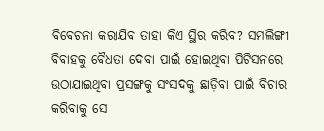ବିବେଚନା କରାଯିବ ତାହା କିଏ ସ୍ଥିର କରିବ? ସମଲିଙ୍ଗୀ ବିବାହକୁ ବୈଧତା ଦେବା ପାଇଁ ହୋଇଥିବା ପିଟିସନରେ ଉଠାଯାଇଥିବା ପ୍ରସଙ୍ଗକୁ ସଂସଦକୁ ଛାଡ଼ିବା ପାଇଁ ବିଚାର କରିବାକୁ ସେ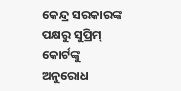କେନ୍ଦ୍ର ସରକାରଙ୍କ ପକ୍ଷରୁ ସୁପ୍ରିମ୍ କୋର୍ଟଙ୍କୁ ଅନୁରୋଧ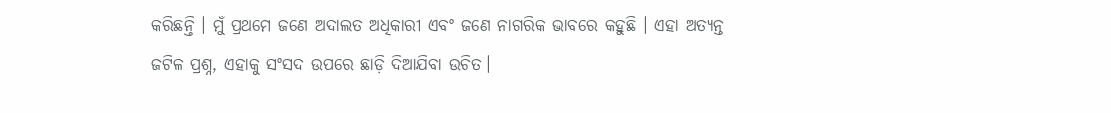କରିଛନ୍ତି । ମୁଁ ପ୍ରଥମେ ଜଣେ ଅଦାଲତ ଅଧିକାରୀ ଏବଂ ଜଣେ ନାଗରିକ ଭାବରେ କହୁଛି । ଏହା ଅତ୍ୟନ୍ତ ଜଟିଳ ପ୍ରଶ୍ନ, ଏହାକୁ ସଂସଦ ଉପରେ ଛାଡ଼ି ଦିଆଯିବା ଉଚିତ।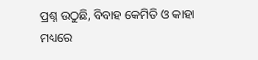ପ୍ରଶ୍ନ ଉଠୁଛି, ବିବାହ କେମିତି ଓ କାହା ମଧ୍ୟରେ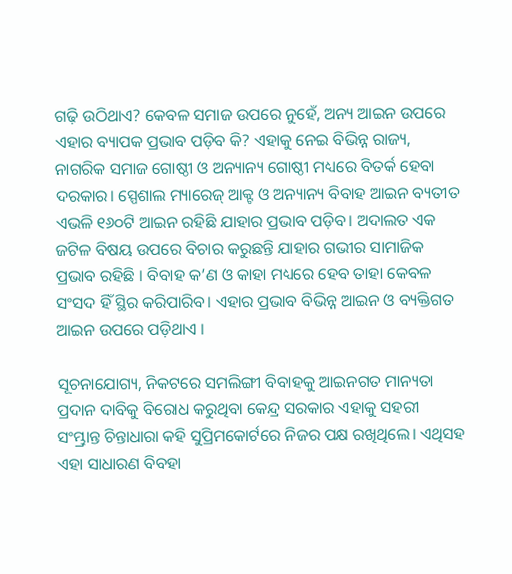ଗଢ଼ି ଉଠିଥାଏ? କେବଳ ସମାଜ ଉପରେ ନୁହେଁ, ଅନ୍ୟ ଆଇନ ଉପରେ ଏହାର ବ୍ୟାପକ ପ୍ରଭାବ ପଡ଼ିବ କି? ଏହାକୁ ନେଇ ବିଭିନ୍ନ ରାଜ୍ୟ, ନାଗରିକ ସମାଜ ଗୋଷ୍ଠୀ ଓ ଅନ୍ୟାନ୍ୟ ଗୋଷ୍ଠୀ ମଧ୍ୟରେ ବିତର୍କ ହେବା ଦରକାର। ସ୍ପେଶାଲ ମ୍ୟାରେଜ୍ ଆକ୍ଟ ଓ ଅନ୍ୟାନ୍ୟ ବିବାହ ଆଇନ ବ୍ୟତୀତ ଏଭଳି ୧୬୦ଟି ଆଇନ ରହିଛି ଯାହାର ପ୍ରଭାବ ପଡ଼ିବ। ଅଦାଲତ ଏକ ଜଟିଳ ବିଷୟ ଉପରେ ବିଚାର କରୁଛନ୍ତି ଯାହାର ଗଭୀର ସାମାଜିକ ପ୍ରଭାବ ରହିଛି । ବିବାହ କ’ଣ ଓ କାହା ମଧ୍ୟରେ ହେବ ତାହା କେବଳ ସଂସଦ ହିଁ ସ୍ଥିର କରିପାରିବ। ଏହାର ପ୍ରଭାବ ବିଭିନ୍ନ ଆଇନ ଓ ବ୍ୟକ୍ତିଗତ ଆଇନ ଉପରେ ପଡ଼ିଥାଏ ।

ସୂଚନାଯୋଗ୍ୟ, ନିକଟରେ ସମଲିଙ୍ଗୀ ବିବାହକୁ ଆଇନଗତ ମାନ୍ୟତା ପ୍ରଦାନ ଦାବିକୁ ବିରୋଧ କରୁଥିବା କେନ୍ଦ୍ର ସରକାର ଏହାକୁ ସହରୀ ସଂମ୍ଭ୍ରାନ୍ତ ଚିନ୍ତାଧାରା କହି ସୁପ୍ରିମକୋର୍ଟରେ ନିଜର ପକ୍ଷ ରଖିଥିଲେ। ଏଥିସହ ଏହା ସାଧାରଣ ବିବହା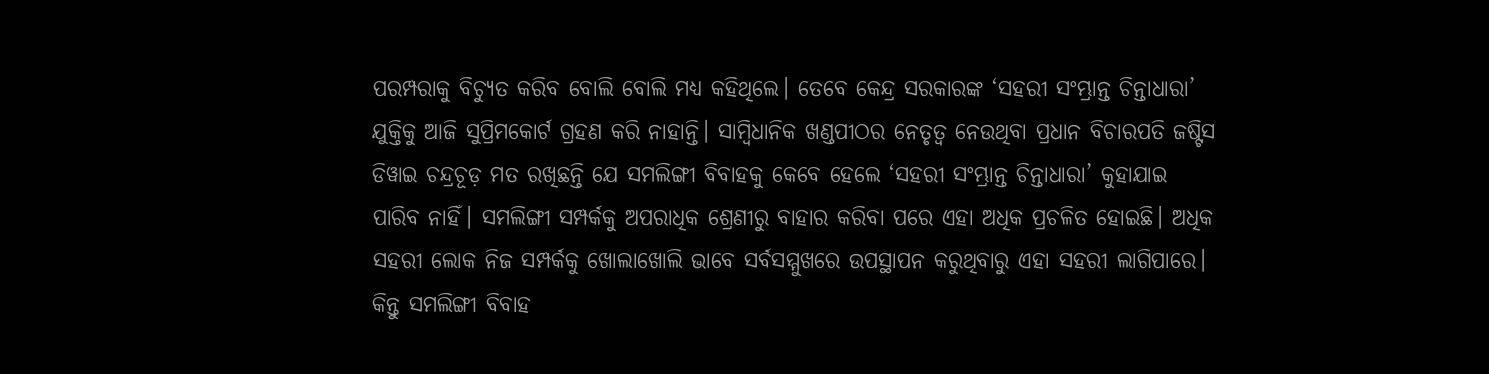ପରମ୍ପରାକୁ ବିଚ୍ୟୁତ କରିବ ବୋଲି ବୋଲି ମଧ୍ୟ କହିଥିଲେ। ତେବେ କେନ୍ଦ୍ର ସରକାରଙ୍କ ‘ସହରୀ ସଂମ୍ଭ୍ରାନ୍ତ ଚିନ୍ତାଧାରା’ ଯୁକ୍ତିକୁ ଆଜି ସୁପ୍ରିମକୋର୍ଟ ଗ୍ରହଣ କରି ନାହାନ୍ତି। ସାମ୍ବିଧାନିକ ଖଣ୍ଡପୀଠର ନେତୃତ୍ୱ ନେଉଥିବା ପ୍ରଧାନ ବିଚାରପତି ଜଷ୍ଟିସ ଡିୱାଇ ଚନ୍ଦ୍ରଚୂଡ଼ ମତ ରଖିଛନ୍ତି ଯେ ସମଲିଙ୍ଗୀ ବିବାହକୁ କେବେ ହେଲେ ‘ସହରୀ ସଂମ୍ଭ୍ରାନ୍ତ ଚିନ୍ତାଧାରା’ କୁହାଯାଇ ପାରିବ ନାହିଁ। ସମଲିଙ୍ଗୀ ସମ୍ପର୍କକୁ ଅପରାଧିକ ଶ୍ରେଣୀରୁ ବାହାର କରିବା ପରେ ଏହା ଅଧିକ ପ୍ରଚଳିତ ହୋଇଛି। ଅଧିକ ସହରୀ ଲୋକ ନିଜ ସମ୍ପର୍କକୁ ଖୋଲାଖୋଲି ଭାବେ ସର୍ବସମ୍ମୁଖରେ ଉପସ୍ଥାପନ କରୁଥିବାରୁ ଏହା ସହରୀ ଲାଗିପାରେ। କିନ୍ତୁ ସମଲିଙ୍ଗୀ ବିବାହ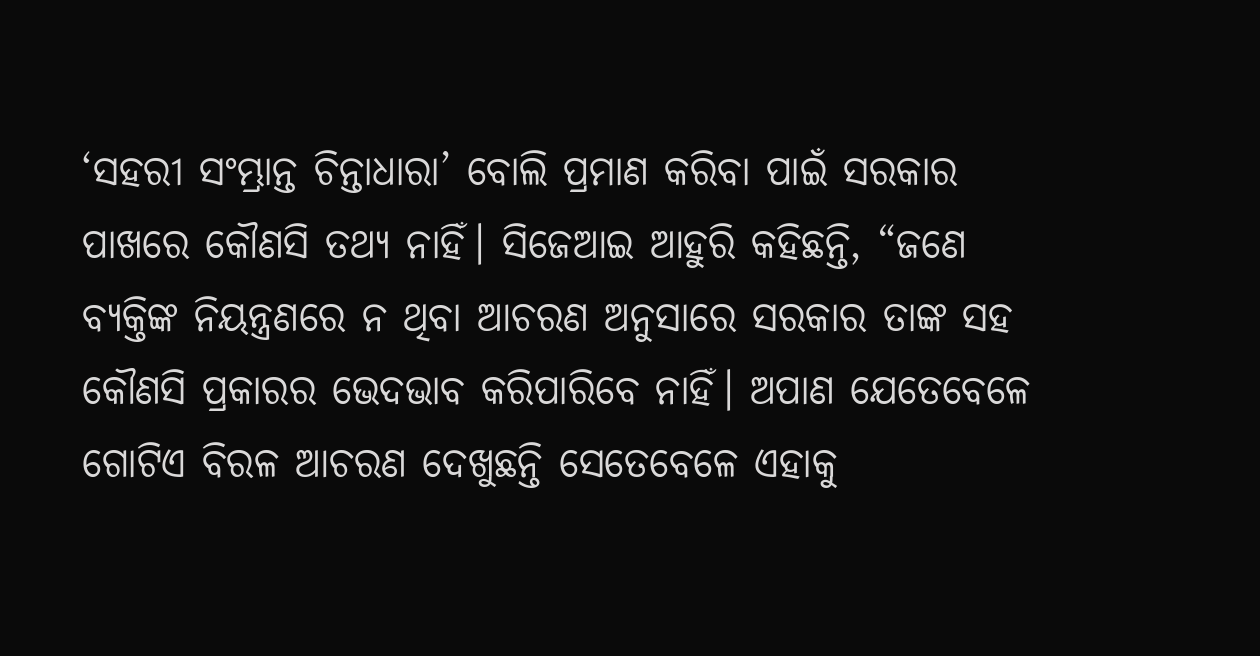‘ସହରୀ ସଂମ୍ଭ୍ରାନ୍ତ ଚିନ୍ତାଧାରା’ ବୋଲି ପ୍ରମାଣ କରିବା ପାଇଁ ସରକାର ପାଖରେ କୌଣସି ତଥ୍ୟ ନାହିଁ। ସିଜେଆଇ ଆହୁରି କହିଛନ୍ତି, “ଜଣେ ବ୍ୟକ୍ତିଙ୍କ ନିୟନ୍ତ୍ରଣରେ ନ ଥିବା ଆଚରଣ ଅନୁସାରେ ସରକାର ତାଙ୍କ ସହ କୌଣସି ପ୍ରକାରର ଭେଦଭାବ କରିପାରିବେ ନାହିଁ। ଅପାଣ ଯେତେବେଳେ ଗୋଟିଏ ବିରଳ ଆଚରଣ ଦେଖୁଛନ୍ତି ସେତେବେଳେ ଏହାକୁ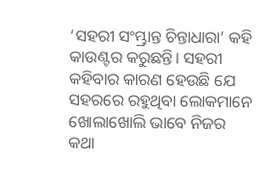‘ସହରୀ ସଂମ୍ଭ୍ରାନ୍ତ ଚିନ୍ତାଧାରା’ କହି କାଉଣ୍ଟର କରୁଛନ୍ତି। ସହରୀ କହିବାର କାରଣ ହେଉଛି ଯେ ସହରରେ ରହୁଥିବା ଲୋକମାନେ ଖୋଲାଖୋଲି ଭାବେ ନିଜର କଥା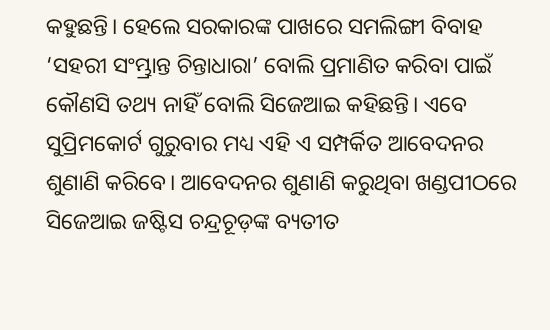କହୁଛନ୍ତି। ହେଲେ ସରକାରଙ୍କ ପାଖରେ ସମଲିଙ୍ଗୀ ବିବାହ ‘ସହରୀ ସଂମ୍ଭ୍ରାନ୍ତ ଚିନ୍ତାଧାରା’ ବୋଲି ପ୍ରମାଣିତ କରିବା ପାଇଁ କୌଣସି ତଥ୍ୟ ନାହିଁ ବୋଲି ସିଜେଆଇ କହିଛନ୍ତି। ଏବେ ସୁପ୍ରିମକୋର୍ଟ ଗୁରୁବାର ମଧ୍ୟ ଏହି ଏ ସମ୍ପର୍କିତ ଆବେଦନର ଶୁଣାଣି କରିବେ। ଆବେଦନର ଶୁଣାଣି କରୁଥିବା ଖଣ୍ଡପୀଠରେ ସିଜେଆଇ ଜଷ୍ଟିସ ଚନ୍ଦ୍ରଚୂଡ଼ଙ୍କ ବ୍ୟତୀତ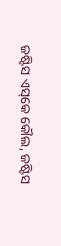ଜଷ୍ଟିସ ଏସ୍‌କେ କୌଲ, ଜଷ୍ଟିସ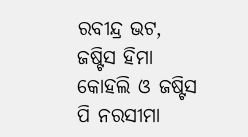ରବୀନ୍ଦ୍ର ଭଟ, ଜଷ୍ଟିସ ହିମା କୋହଲି ଓ ଜଷ୍ଟିସ ପି ନରସୀମା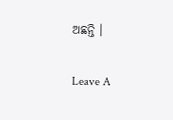ଅଛନ୍ତି ।

Leave A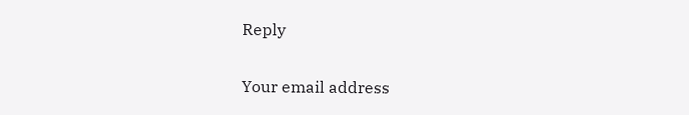Reply

Your email address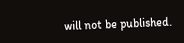will not be published.